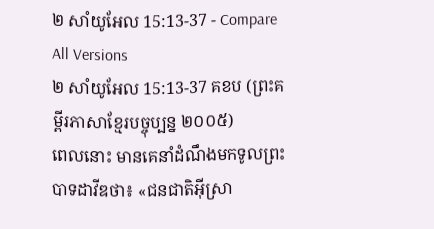២ សាំយូអែល 15:13-37 - Compare All Versions
២ សាំយូអែល 15:13-37 គខប (ព្រះគម្ពីរភាសាខ្មែរបច្ចុប្បន្ន ២០០៥)
ពេលនោះ មានគេនាំដំណឹងមកទូលព្រះបាទដាវីឌថា៖ «ជនជាតិអ៊ីស្រា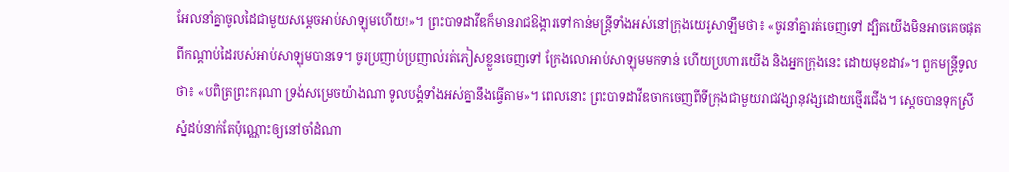អែលនាំគ្នាចូលដៃជាមួយសម្ដេចអាប់សាឡុមហើយ!»។ ព្រះបាទដាវីឌក៏មានរាជឱង្ការទៅកាន់មន្ត្រីទាំងអស់នៅក្រុងយេរូសាឡឹមថា៖ «ចូរនាំគ្នារត់ចេញទៅ ដ្បិតយើងមិនអាចគេចផុតពីកណ្ដាប់ដៃរបស់អាប់សាឡុមបានទេ។ ចូរប្រញាប់ប្រញាល់រត់ភៀសខ្លួនចេញទៅ ក្រែងលោអាប់សាឡុមមកទាន់ ហើយប្រហារយើង និងអ្នកក្រុងនេះ ដោយមុខដាវ»។ ពួកមន្ត្រីទូលថា៖ «បពិត្រព្រះករុណា ទ្រង់សម្រេចយ៉ាងណា ទូលបង្គំទាំងអស់គ្នានឹងធ្វើតាម»។ ពេលនោះ ព្រះបាទដាវីឌចាកចេញពីទីក្រុងជាមួយរាជវង្សានុវង្សដោយថ្មើរជើង។ ស្ដេចបានទុកស្រីស្នំដប់នាក់តែប៉ុណ្ណោះឲ្យនៅចាំដំណា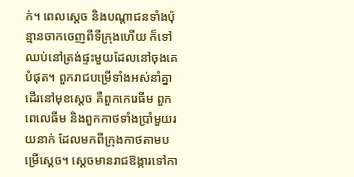ក់។ ពេលស្ដេច និងបណ្ដាជនទាំងប៉ុន្មានចាកចេញពីទីក្រុងហើយ ក៏ទៅឈប់នៅត្រង់ផ្ទះមួយដែលនៅចុងគេបំផុត។ ពួករាជបម្រើទាំងអស់នាំគ្នាដើរនៅមុខស្ដេច គឺពួកកេរេធីម ពួកពេលេធីម និងពួកកាថទាំងប្រាំមួយរយនាក់ ដែលមកពីក្រុងកាថតាមបម្រើស្ដេច។ ស្ដេចមានរាជឱង្ការទៅកា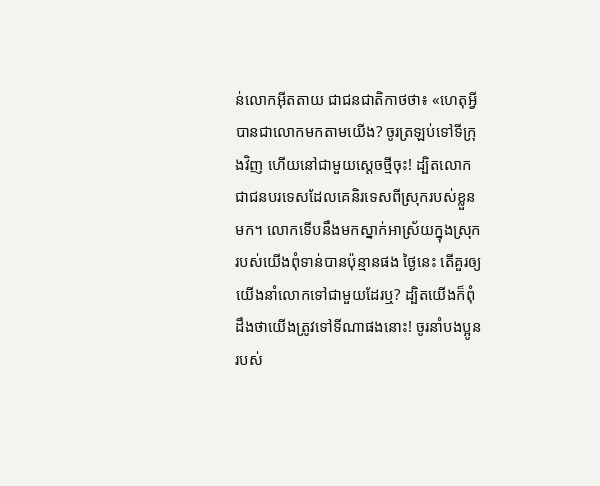ន់លោកអ៊ីតតាយ ជាជនជាតិកាថថា៖ «ហេតុអ្វីបានជាលោកមកតាមយើង? ចូរត្រឡប់ទៅទីក្រុងវិញ ហើយនៅជាមួយស្ដេចថ្មីចុះ! ដ្បិតលោកជាជនបរទេសដែលគេនិរទេសពីស្រុករបស់ខ្លួនមក។ លោកទើបនឹងមកស្នាក់អាស្រ័យក្នុងស្រុករបស់យើងពុំទាន់បានប៉ុន្មានផង ថ្ងៃនេះ តើគួរឲ្យយើងនាំលោកទៅជាមួយដែរឬ? ដ្បិតយើងក៏ពុំដឹងថាយើងត្រូវទៅទីណាផងនោះ! ចូរនាំបងប្អូនរបស់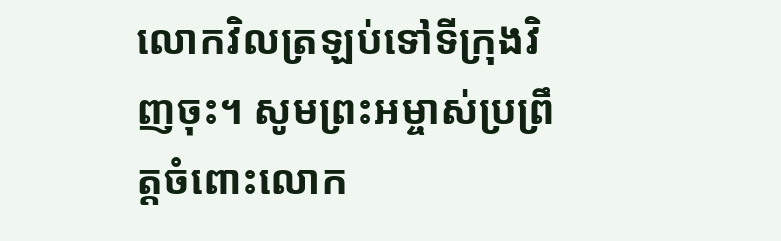លោកវិលត្រឡប់ទៅទីក្រុងវិញចុះ។ សូមព្រះអម្ចាស់ប្រព្រឹត្តចំពោះលោក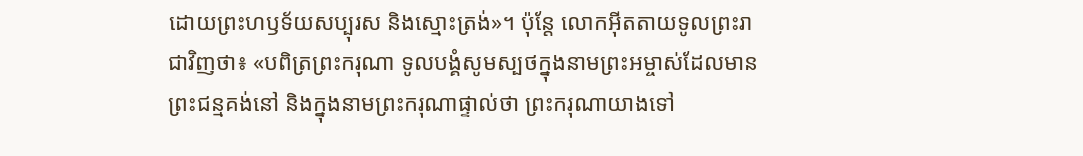ដោយព្រះហឫទ័យសប្បុរស និងស្មោះត្រង់»។ ប៉ុន្តែ លោកអ៊ីតតាយទូលព្រះរាជាវិញថា៖ «បពិត្រព្រះករុណា ទូលបង្គំសូមស្បថក្នុងនាមព្រះអម្ចាស់ដែលមានព្រះជន្មគង់នៅ និងក្នុងនាមព្រះករុណាផ្ទាល់ថា ព្រះករុណាយាងទៅ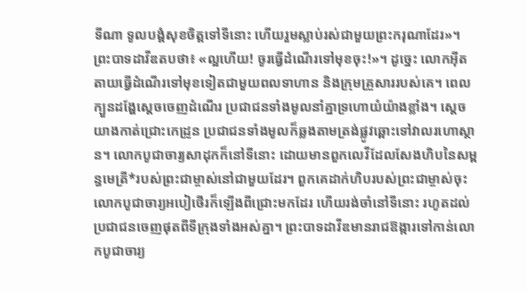ទីណា ទូលបង្គំសុខចិត្តទៅទីនោះ ហើយរួមស្លាប់រស់ជាមួយព្រះករុណាដែរ»។ ព្រះបាទដាវីឌតបថា៖ «ល្អហើយ! ចូរធ្វើដំណើរទៅមុខចុះ!»។ ដូច្នេះ លោកអ៊ីតតាយធ្វើដំណើរទៅមុខទៀតជាមួយពលទាហាន និងក្រុមគ្រួសាររបស់គេ។ ពេលក្បួនដង្ហែស្ដេចចេញដំណើរ ប្រជាជនទាំងមូលនាំគ្នាទ្រហោយំយ៉ាងខ្លាំង។ ស្ដេចយាងកាត់ជ្រោះកេដ្រូន ប្រជាជនទាំងមូលក៏ឆ្លងតាមត្រង់ផ្លូវឆ្ពោះទៅវាលរហោស្ថាន។ លោកបូជាចារ្យសាដុកក៏នៅទីនោះ ដោយមានពួកលេវីដែលសែងហិបនៃសម្ពន្ធមេត្រី*របស់ព្រះជាម្ចាស់នៅជាមួយដែរ។ ពួកគេដាក់ហិបរបស់ព្រះជាម្ចាស់ចុះ លោកបូជាចារ្យអបៀថើរក៏ឡើងពីជ្រោះមកដែរ ហើយរង់ចាំនៅទីនោះ រហូតដល់ប្រជាជនចេញផុតពីទីក្រុងទាំងអស់គ្នា។ ព្រះបាទដាវីឌមានរាជឱង្ការទៅកាន់លោកបូជាចារ្យ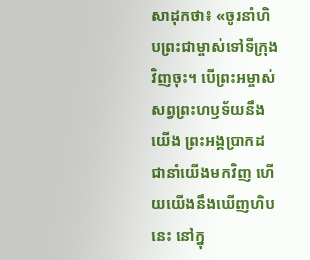សាដុកថា៖ «ចូរនាំហិបព្រះជាម្ចាស់ទៅទីក្រុងវិញចុះ។ បើព្រះអម្ចាស់សព្វព្រះហឫទ័យនឹងយើង ព្រះអង្គប្រាកដជានាំយើងមកវិញ ហើយយើងនឹងឃើញហិបនេះ នៅក្នុ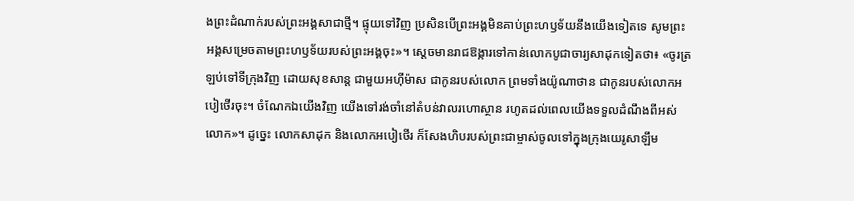ងព្រះដំណាក់របស់ព្រះអង្គសាជាថ្មី។ ផ្ទុយទៅវិញ ប្រសិនបើព្រះអង្គមិនគាប់ព្រះហឫទ័យនឹងយើងទៀតទេ សូមព្រះអង្គសម្រេចតាមព្រះហឫទ័យរបស់ព្រះអង្គចុះ»។ ស្ដេចមានរាជឱង្ការទៅកាន់លោកបូជាចារ្យសាដុកទៀតថា៖ «ចូរត្រឡប់ទៅទីក្រុងវិញ ដោយសុខសាន្ត ជាមួយអហ៊ីម៉ាស ជាកូនរបស់លោក ព្រមទាំងយ៉ូណាថាន ជាកូនរបស់លោកអបៀថើរចុះ។ ចំណែកឯយើងវិញ យើងទៅរង់ចាំនៅតំបន់វាលរហោស្ថាន រហូតដល់ពេលយើងទទួលដំណឹងពីអស់លោក»។ ដូច្នេះ លោកសាដុក និងលោកអបៀថើរ ក៏សែងហិបរបស់ព្រះជាម្ចាស់ចូលទៅក្នុងក្រុងយេរូសាឡឹម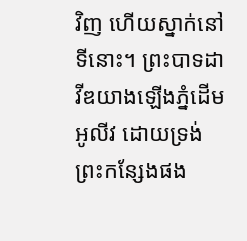វិញ ហើយស្នាក់នៅទីនោះ។ ព្រះបាទដាវីឌយាងឡើងភ្នំដើមអូលីវ ដោយទ្រង់ព្រះកន្សែងផង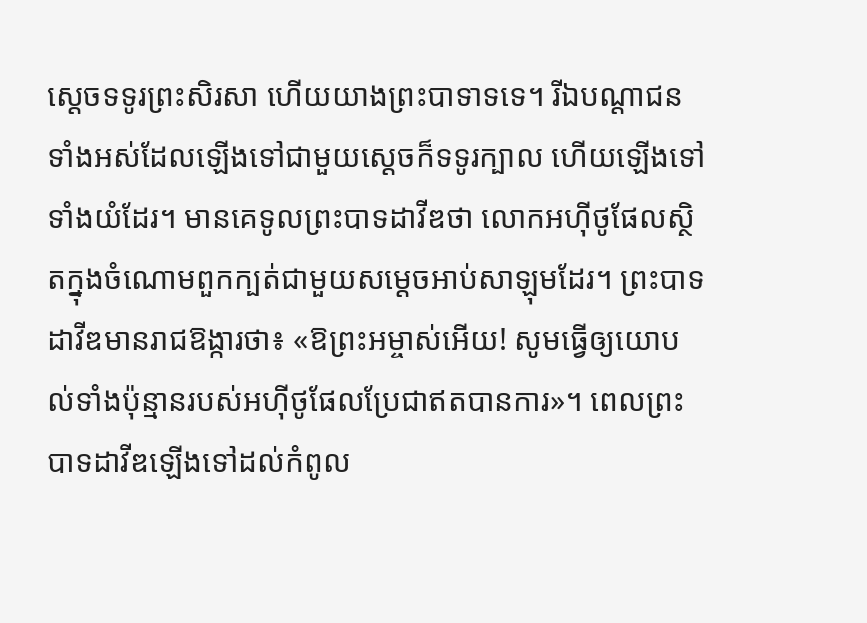ស្ដេចទទូរព្រះសិរសា ហើយយាងព្រះបាទាទទេ។ រីឯបណ្ដាជនទាំងអស់ដែលឡើងទៅជាមួយស្ដេចក៏ទទូរក្បាល ហើយឡើងទៅទាំងយំដែរ។ មានគេទូលព្រះបាទដាវីឌថា លោកអហ៊ីថូផែលស្ថិតក្នុងចំណោមពួកក្បត់ជាមួយសម្ដេចអាប់សាឡុមដែរ។ ព្រះបាទដាវីឌមានរាជឱង្ការថា៖ «ឱព្រះអម្ចាស់អើយ! សូមធ្វើឲ្យយោបល់ទាំងប៉ុន្មានរបស់អហ៊ីថូផែលប្រែជាឥតបានការ»។ ពេលព្រះបាទដាវីឌឡើងទៅដល់កំពូល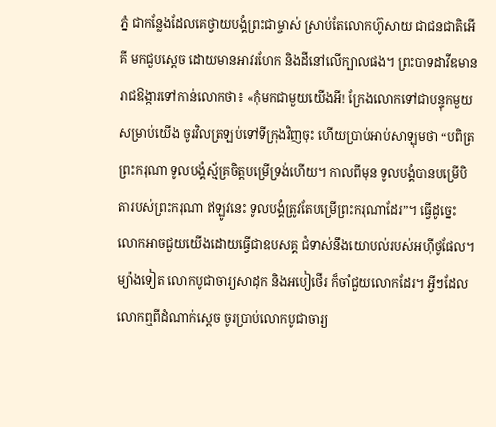ភ្នំ ជាកន្លែងដែលគេថ្វាយបង្គំព្រះជាម្ចាស់ ស្រាប់តែលោកហ៊ូសាយ ជាជនជាតិអើគី មកជួបស្ដេច ដោយមានអាវរហែក និងដីនៅលើក្បាលផង។ ព្រះបាទដាវីឌមានរាជឱង្ការទៅកាន់លោកថា៖ «កុំមកជាមួយយើងអី! ក្រែងលោកទៅជាបន្ទុកមួយសម្រាប់យើង ចូរវិលត្រឡប់ទៅទីក្រុងវិញចុះ ហើយប្រាប់អាប់សាឡុមថា “បពិត្រព្រះករុណា ទូលបង្គំស្ម័គ្រចិត្តបម្រើទ្រង់ហើយ។ កាលពីមុន ទូលបង្គំបានបម្រើបិតារបស់ព្រះករុណា ឥឡូវនេះ ទូលបង្គំត្រូវតែបម្រើព្រះករុណាដែរ”។ ធ្វើដូច្នេះ លោកអាចជួយយើងដោយធ្វើជាឧបសគ្គ ជំទាស់នឹងយោបល់របស់អហ៊ីថូផែល។ ម្យ៉ាងទៀត លោកបូជាចារ្យសាដុក និងអបៀថើរ ក៏ចាំជួយលោកដែរ។ អ្វីៗដែលលោកឮពីដំណាក់ស្ដេច ចូរប្រាប់លោកបូជាចារ្យ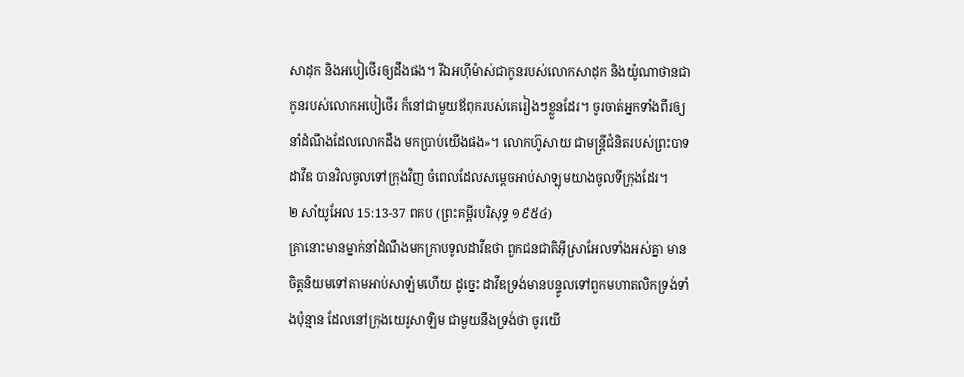សាដុក និងអបៀថើរឲ្យដឹងផង។ រីឯអហ៊ីម៉ាស់ជាកូនរបស់លោកសាដុក និងយ៉ូណាថានជាកូនរបស់លោកអបៀថើរ ក៏នៅជាមួយឪពុករបស់គេរៀងៗខ្លួនដែរ។ ចូរចាត់អ្នកទាំងពីរឲ្យនាំដំណឹងដែលលោកដឹង មកប្រាប់យើងផង»។ លោកហ៊ូសាយ ជាមន្ត្រីជំនិតរបស់ព្រះបាទដាវីឌ បានវិលចូលទៅក្រុងវិញ ចំពេលដែលសម្ដេចអាប់សាឡុមយាងចូលទីក្រុងដែរ។
២ សាំយូអែល 15:13-37 ពគប (ព្រះគម្ពីរបរិសុទ្ធ ១៩៥៤)
គ្រានោះមានម្នាក់នាំដំណឹងមកក្រាបទូលដាវីឌថា ពួកជនជាតិអ៊ីស្រាអែលទាំងអស់គ្នា មានចិត្តនិយមទៅតាមអាប់សាឡំមហើយ ដូច្នេះ ដាវីឌទ្រង់មានបន្ទូលទៅពួកមហាតលិកទ្រង់ទាំងប៉ុន្មាន ដែលនៅក្រុងយេរូសាឡិម ជាមួយនឹងទ្រង់ថា ចូរយើ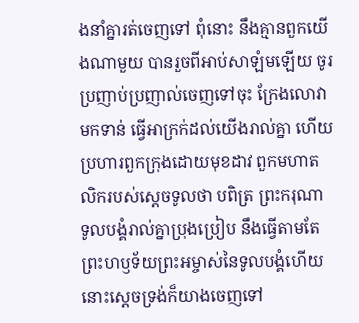ងនាំគ្នារត់ចេញទៅ ពុំនោះ នឹងគ្មានពួកយើងណាមួយ បានរួចពីអាប់សាឡំមឡើយ ចូរប្រញាប់ប្រញាល់ចេញទៅចុះ ក្រែងលោវាមកទាន់ ធ្វើអាក្រក់ដល់យើងរាល់គ្នា ហើយប្រហារពួកក្រុងដោយមុខដាវ ពួកមហាតលិករបស់ស្តេចទូលថា បពិត្រ ព្រះករុណា ទូលបង្គំរាល់គ្នាប្រុងប្រៀប នឹងធ្វើតាមតែព្រះហឫទ័យព្រះអម្ចាស់នៃទូលបង្គំហើយ នោះស្តេចទ្រង់ក៏យាងចេញទៅ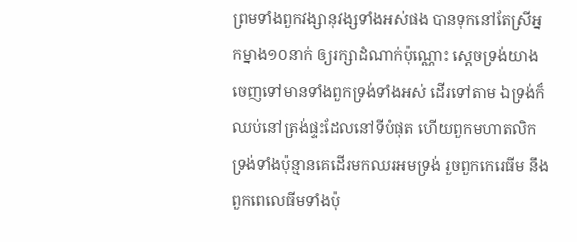ព្រមទាំងពួកវង្សានុវង្សទាំងអស់ផង បានទុកនៅតែស្រីអ្នកម្នាង១០នាក់ ឲ្យរក្សាដំណាក់ប៉ុណ្ណោះ ស្តេចទ្រង់យាងចេញទៅមានទាំងពួកទ្រង់ទាំងអស់ ដើរទៅតាម ឯទ្រង់ក៏ឈប់នៅត្រង់ផ្ទះដែលនៅទីបំផុត ហើយពួកមហាតលិកទ្រង់ទាំងប៉ុន្មានគេដើរមកឈរអមទ្រង់ រួចពួកកេរេធីម នឹងពួកពេលេធីមទាំងប៉ុ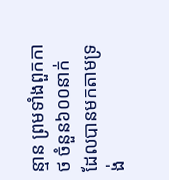ន្មាន ព្រមទាំងពួកកាថ ចំនួន៦០០នាក់ ដែលបានមកតាមទ្រង់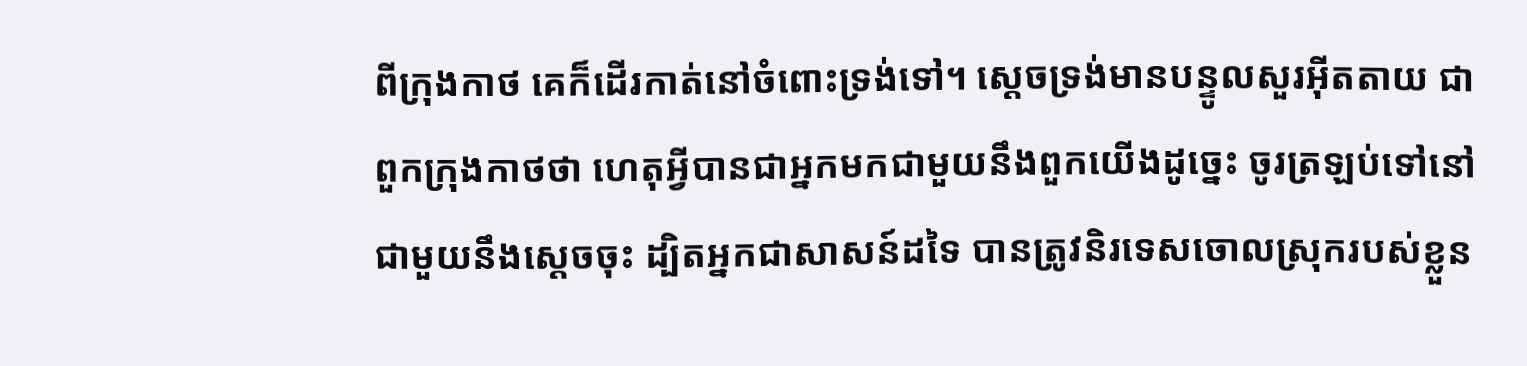ពីក្រុងកាថ គេក៏ដើរកាត់នៅចំពោះទ្រង់ទៅ។ ស្តេចទ្រង់មានបន្ទូលសួរអ៊ីតតាយ ជាពួកក្រុងកាថថា ហេតុអ្វីបានជាអ្នកមកជាមួយនឹងពួកយើងដូច្នេះ ចូរត្រឡប់ទៅនៅជាមួយនឹងស្តេចចុះ ដ្បិតអ្នកជាសាសន៍ដទៃ បានត្រូវនិរទេសចោលស្រុករបស់ខ្លួន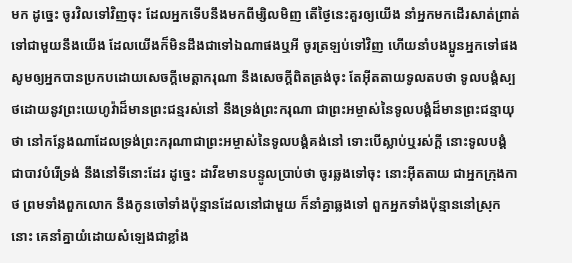មក ដូច្នេះ ចូរវិលទៅវិញចុះ ដែលអ្នកទើបនឹងមកពីម្សិលមិញ តើថ្ងៃនេះគួរឲ្យយើង នាំអ្នកមកដើរសាត់ព្រាត់ ទៅជាមួយនឹងយើង ដែលយើងក៏មិនដឹងជាទៅឯណាផងឬអី ចូរត្រឡប់ទៅវិញ ហើយនាំបងប្អូនអ្នកទៅផង សូមឲ្យអ្នកបានប្រកបដោយសេចក្ដីមេត្តាករុណា នឹងសេចក្ដីពិតត្រង់ចុះ តែអ៊ីតតាយទូលតបថា ទូលបង្គំស្បថដោយនូវព្រះយេហូវ៉ាដ៏មានព្រះជន្មរស់នៅ នឹងទ្រង់ព្រះករុណា ជាព្រះអម្ចាស់នៃទូលបង្គំដ៏មានព្រះជន្មាយុថា នៅកន្លែងណាដែលទ្រង់ព្រះករុណាជាព្រះអម្ចាស់នៃទូលបង្គំគង់នៅ ទោះបើស្លាប់ឬរស់ក្តី នោះទូលបង្គំ ជាបាវបំរើទ្រង់ នឹងនៅទីនោះដែរ ដូច្នេះ ដាវីឌមានបន្ទូលប្រាប់ថា ចូរឆ្លងទៅចុះ នោះអ៊ីតតាយ ជាអ្នកក្រុងកាថ ព្រមទាំងពួកលោក នឹងកូនចៅទាំងប៉ុន្មានដែលនៅជាមួយ ក៏នាំគ្នាឆ្លងទៅ ពួកអ្នកទាំងប៉ុន្មាននៅស្រុកនោះ គេនាំគ្នាយំដោយសំឡេងជាខ្លាំង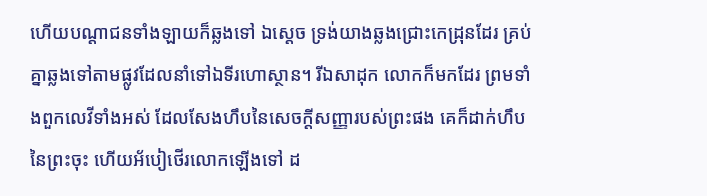ហើយបណ្តាជនទាំងឡាយក៏ឆ្លងទៅ ឯស្តេច ទ្រង់យាងឆ្លងជ្រោះកេដ្រុនដែរ គ្រប់គ្នាឆ្លងទៅតាមផ្លូវដែលនាំទៅឯទីរហោស្ថាន។ រីឯសាដុក លោកក៏មកដែរ ព្រមទាំងពួកលេវីទាំងអស់ ដែលសែងហឹបនៃសេចក្ដីសញ្ញារបស់ព្រះផង គេក៏ដាក់ហឹបនៃព្រះចុះ ហើយអ័បៀថើរលោកឡើងទៅ ដ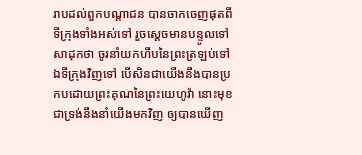រាបដល់ពួកបណ្តាជន បានចាកចេញផុតពីទីក្រុងទាំងអស់ទៅ រួចស្តេចមានបន្ទូលទៅសាដុកថា ចូរនាំយកហឹបនៃព្រះត្រឡប់ទៅឯទីក្រុងវិញទៅ បើសិនជាយើងនឹងបានប្រកបដោយព្រះគុណនៃព្រះយេហូវ៉ា នោះមុខជាទ្រង់នឹងនាំយើងមកវិញ ឲ្យបានឃើញ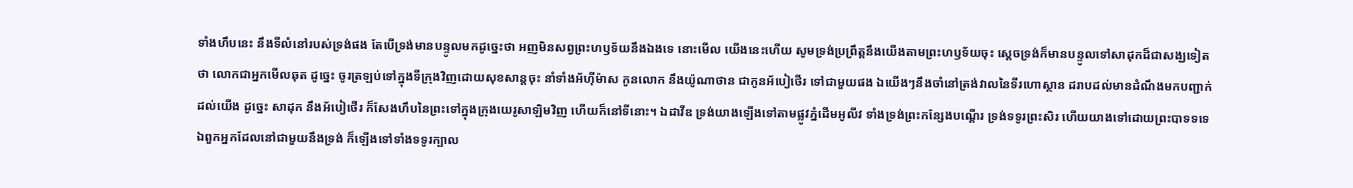ទាំងហឹបនេះ នឹងទីលំនៅរបស់ទ្រង់ផង តែបើទ្រង់មានបន្ទូលមកដូច្នេះថា អញមិនសព្វព្រះហឫទ័យនឹងឯងទេ នោះមើល យើងនេះហើយ សូមទ្រង់ប្រព្រឹត្តនឹងយើងតាមព្រះហឫទ័យចុះ ស្តេចទ្រង់ក៏មានបន្ទូលទៅសាដុកដ៏ជាសង្ឃទៀតថា លោកជាអ្នកមើលឆុត ដូច្នេះ ចូរត្រឡប់ទៅក្នុងទីក្រុងវិញដោយសុខសាន្តចុះ នាំទាំងអ័ហ៊ីម៉ាស កូនលោក នឹងយ៉ូណាថាន ជាកូនអ័បៀថើរ ទៅជាមួយផង ឯយើងៗនឹងចាំនៅត្រង់វាលនៃទីរហោស្ថាន ដរាបដល់មានដំណឹងមកបញ្ជាក់ដល់យើង ដូច្នេះ សាដុក នឹងអ័បៀថើរ ក៏សែងហឹបនៃព្រះទៅក្នុងក្រុងយេរូសាឡិមវិញ ហើយក៏នៅទីនោះ។ ឯដាវីឌ ទ្រង់យាងឡើងទៅតាមផ្លូវភ្នំដើមអូលីវ ទាំងទ្រង់ព្រះកន្សែងបណ្តើរ ទ្រង់ទទូរព្រះសិរ ហើយយាងទៅដោយព្រះបាទទទេ ឯពួកអ្នកដែលនៅជាមួយនឹងទ្រង់ ក៏ឡើងទៅទាំងទទូរក្បាល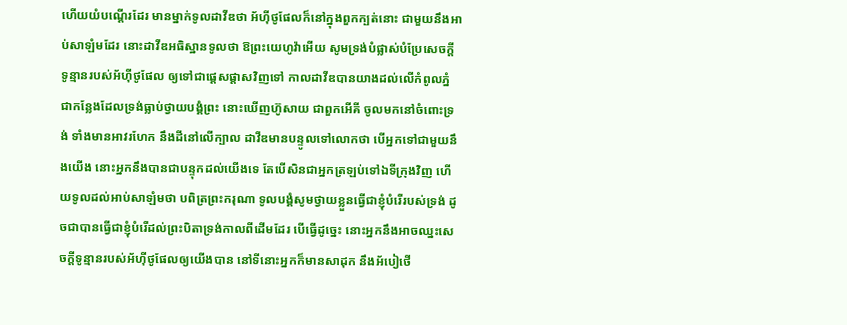ហើយយំបណ្តើរដែរ មានម្នាក់ទូលដាវីឌថា អ័ហ៊ីថូផែលក៏នៅក្នុងពួកក្បត់នោះ ជាមួយនឹងអាប់សាឡំមដែរ នោះដាវីឌអធិស្ឋានទូលថា ឱព្រះយេហូវ៉ាអើយ សូមទ្រង់បំផ្លាស់បំប្រែសេចក្ដីទូន្មានរបស់អ័ហ៊ីថូផែល ឲ្យទៅជាផ្តេសផ្តាសវិញទៅ កាលដាវីឌបានយាងដល់លើកំពូលភ្នំ ជាកន្លែងដែលទ្រង់ធ្លាប់ថ្វាយបង្គំព្រះ នោះឃើញហ៊ូសាយ ជាពួកអើគី ចូលមកនៅចំពោះទ្រង់ ទាំងមានអាវរហែក នឹងដីនៅលើក្បាល ដាវីឌមានបន្ទូលទៅលោកថា បើអ្នកទៅជាមួយនឹងយើង នោះអ្នកនឹងបានជាបន្ទុកដល់យើងទេ តែបើសិនជាអ្នកត្រឡប់ទៅឯទីក្រុងវិញ ហើយទូលដល់អាប់សាឡំមថា បពិត្រព្រះករុណា ទូលបង្គំសូមថ្វាយខ្លួនធ្វើជាខ្ញុំបំរើរបស់ទ្រង់ ដូចជាបានធ្វើជាខ្ញុំបំរើដល់ព្រះបិតាទ្រង់កាលពីដើមដែរ បើធ្វើដូច្នេះ នោះអ្នកនឹងអាចឈ្នះសេចក្ដីទូន្មានរបស់អ័ហ៊ីថូផែលឲ្យយើងបាន នៅទីនោះអ្នកក៏មានសាដុក នឹងអ័បៀថើ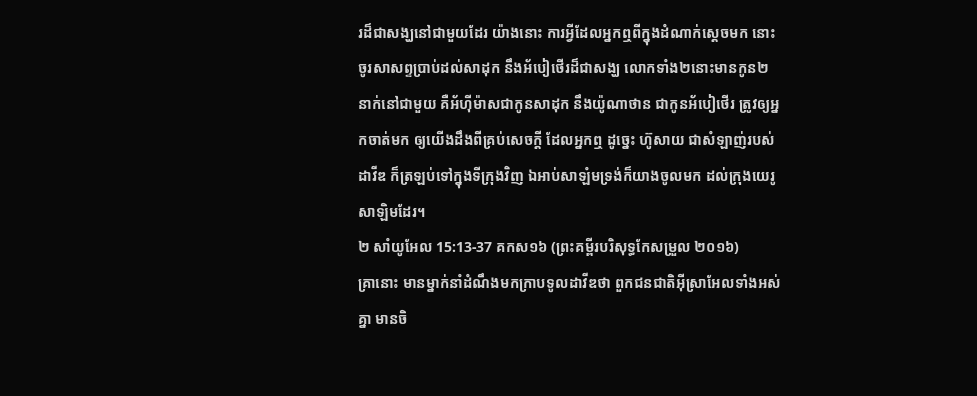រដ៏ជាសង្ឃនៅជាមួយដែរ យ៉ាងនោះ ការអ្វីដែលអ្នកឮពីក្នុងដំណាក់ស្តេចមក នោះចូរសាសព្ទប្រាប់ដល់សាដុក នឹងអ័បៀថើរដ៏ជាសង្ឃ លោកទាំង២នោះមានកូន២នាក់នៅជាមួយ គឺអ័ហ៊ីម៉ាសជាកូនសាដុក នឹងយ៉ូណាថាន ជាកូនអ័បៀថើរ ត្រូវឲ្យអ្នកចាត់មក ឲ្យយើងដឹងពីគ្រប់សេចក្ដី ដែលអ្នកឮ ដូច្នេះ ហ៊ូសាយ ជាសំឡាញ់របស់ដាវីឌ ក៏ត្រឡប់ទៅក្នុងទីក្រុងវិញ ឯអាប់សាឡំមទ្រង់ក៏យាងចូលមក ដល់ក្រុងយេរូសាឡិមដែរ។
២ សាំយូអែល 15:13-37 គកស១៦ (ព្រះគម្ពីរបរិសុទ្ធកែសម្រួល ២០១៦)
គ្រានោះ មានម្នាក់នាំដំណឹងមកក្រាបទូលដាវីឌថា ពួកជនជាតិអ៊ីស្រាអែលទាំងអស់គ្នា មានចិ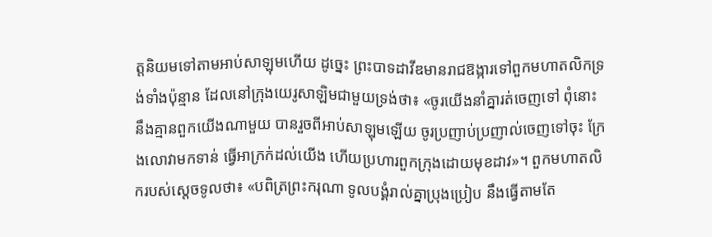ត្តនិយមទៅតាមអាប់សាឡុមហើយ ដូច្នេះ ព្រះបាទដាវីឌមានរាជឱង្ការទៅពួកមហាតលិកទ្រង់ទាំងប៉ុន្មាន ដែលនៅក្រុងយេរូសាឡិមជាមួយទ្រង់ថា៖ «ចូរយើងនាំគ្នារត់ចេញទៅ ពុំនោះ នឹងគ្មានពួកយើងណាមួយ បានរួចពីអាប់សាឡុមឡើយ ចូរប្រញាប់ប្រញាល់ចេញទៅចុះ ក្រែងលោវាមកទាន់ ធ្វើអាក្រក់ដល់យើង ហើយប្រហារពួកក្រុងដោយមុខដាវ»។ ពួកមហាតលិករបស់ស្តេចទូលថា៖ «បពិត្រព្រះករុណា ទូលបង្គំរាល់គ្នាប្រុងប្រៀប នឹងធ្វើតាមតែ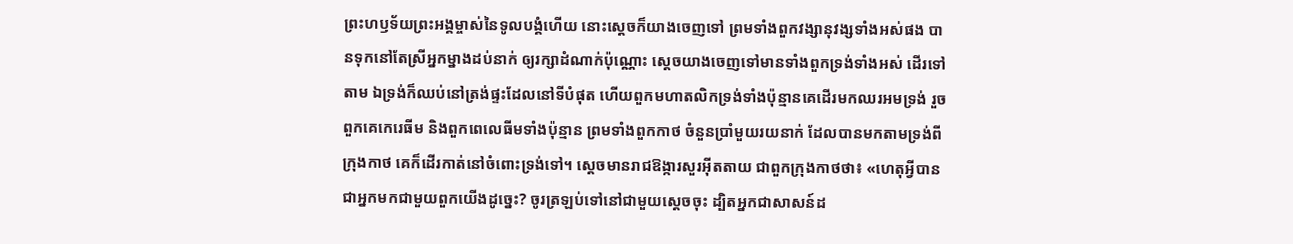ព្រះហឫទ័យព្រះអង្គម្ចាស់នៃទូលបង្គំហើយ នោះស្ដេចក៏យាងចេញទៅ ព្រមទាំងពួកវង្សានុវង្សទាំងអស់ផង បានទុកនៅតែស្រីអ្នកម្នាងដប់នាក់ ឲ្យរក្សាដំណាក់ប៉ុណ្ណោះ ស្ដេចយាងចេញទៅមានទាំងពួកទ្រង់ទាំងអស់ ដើរទៅតាម ឯទ្រង់ក៏ឈប់នៅត្រង់ផ្ទះដែលនៅទីបំផុត ហើយពួកមហាតលិកទ្រង់ទាំងប៉ុន្មានគេដើរមកឈរអមទ្រង់ រួចពួកគេកេរេធីម និងពួកពេលេធីមទាំងប៉ុន្មាន ព្រមទាំងពួកកាថ ចំនួនប្រាំមួយរយនាក់ ដែលបានមកតាមទ្រង់ពីក្រុងកាថ គេក៏ដើរកាត់នៅចំពោះទ្រង់ទៅ។ ស្ដេចមានរាជឱង្ការសួរអ៊ីតតាយ ជាពួកក្រុងកាថថា៖ «ហេតុអ្វីបានជាអ្នកមកជាមួយពួកយើងដូច្នេះ? ចូរត្រឡប់ទៅនៅជាមួយស្តេចចុះ ដ្បិតអ្នកជាសាសន៍ដ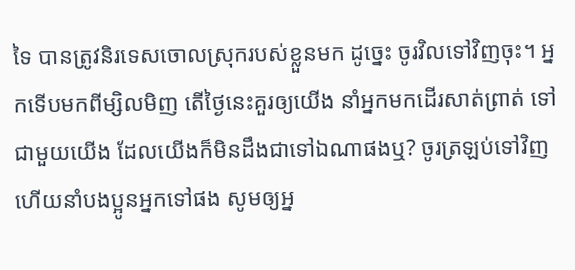ទៃ បានត្រូវនិរទេសចោលស្រុករបស់ខ្លួនមក ដូច្នេះ ចូរវិលទៅវិញចុះ។ អ្នកទើបមកពីម្សិលមិញ តើថ្ងៃនេះគួរឲ្យយើង នាំអ្នកមកដើរសាត់ព្រាត់ ទៅជាមួយយើង ដែលយើងក៏មិនដឹងជាទៅឯណាផងឬ? ចូរត្រឡប់ទៅវិញ ហើយនាំបងប្អូនអ្នកទៅផង សូមឲ្យអ្ន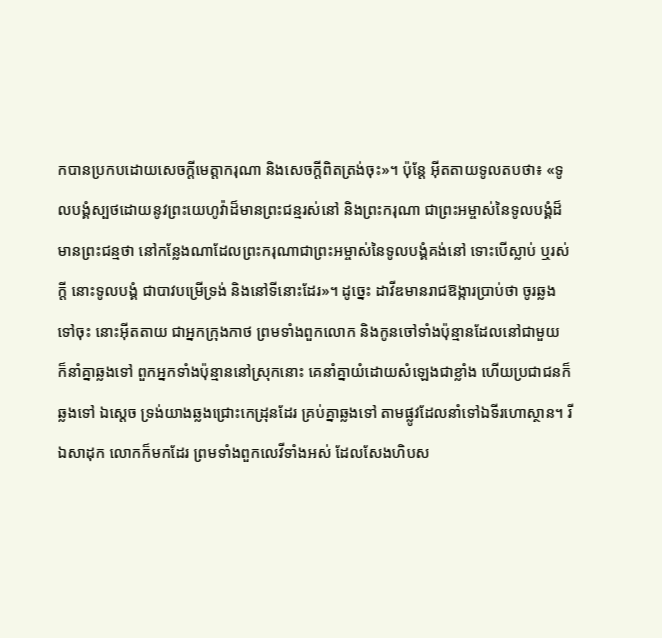កបានប្រកបដោយសេចក្ដីមេត្តាករុណា និងសេចក្ដីពិតត្រង់ចុះ»។ ប៉ុន្តែ អ៊ីតតាយទូលតបថា៖ «ទូលបង្គំស្បថដោយនូវព្រះយេហូវ៉ាដ៏មានព្រះជន្មរស់នៅ និងព្រះករុណា ជាព្រះអម្ចាស់នៃទូលបង្គំដ៏មានព្រះជន្មថា នៅកន្លែងណាដែលព្រះករុណាជាព្រះអម្ចាស់នៃទូលបង្គំគង់នៅ ទោះបើស្លាប់ ឬរស់ក្តី នោះទូលបង្គំ ជាបាវបម្រើទ្រង់ និងនៅទីនោះដែរ»។ ដូច្នេះ ដាវីឌមានរាជឱង្ការប្រាប់ថា ចូរឆ្លងទៅចុះ នោះអ៊ីតតាយ ជាអ្នកក្រុងកាថ ព្រមទាំងពួកលោក និងកូនចៅទាំងប៉ុន្មានដែលនៅជាមួយ ក៏នាំគ្នាឆ្លងទៅ ពួកអ្នកទាំងប៉ុន្មាននៅស្រុកនោះ គេនាំគ្នាយំដោយសំឡេងជាខ្លាំង ហើយប្រជាជនក៏ឆ្លងទៅ ឯស្តេច ទ្រង់យាងឆ្លងជ្រោះកេដ្រុនដែរ គ្រប់គ្នាឆ្លងទៅ តាមផ្លូវដែលនាំទៅឯទីរហោស្ថាន។ រីឯសាដុក លោកក៏មកដែរ ព្រមទាំងពួកលេវីទាំងអស់ ដែលសែងហិបស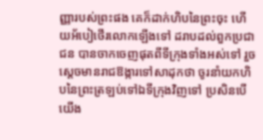ញ្ញារបស់ព្រះផង គេក៏ដាក់ហិបនៃព្រះចុះ ហើយអ័បៀថើរលោកឡើងទៅ ដរាបដល់ពួកប្រជាជន បានចាកចេញផុតពីទីក្រុងទាំងអស់ទៅ រួចស្តេចមានរាជឱង្ការទៅសាដុកថា ចូរនាំយកហិបនៃព្រះត្រឡប់ទៅឯទីក្រុងវិញទៅ ប្រសិនបើយើង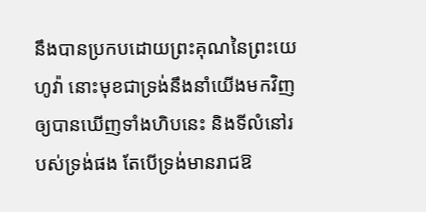នឹងបានប្រកបដោយព្រះគុណនៃព្រះយេហូវ៉ា នោះមុខជាទ្រង់នឹងនាំយើងមកវិញ ឲ្យបានឃើញទាំងហិបនេះ និងទីលំនៅរបស់ទ្រង់ផង តែបើទ្រង់មានរាជឱ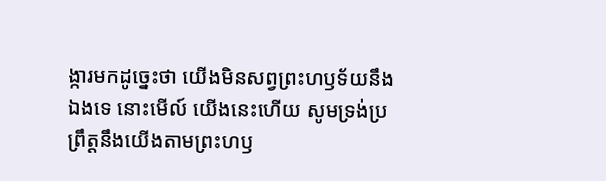ង្ការមកដូច្នេះថា យើងមិនសព្វព្រះហឫទ័យនឹងឯងទេ នោះមើល៍ យើងនេះហើយ សូមទ្រង់ប្រព្រឹត្តនឹងយើងតាមព្រះហឫ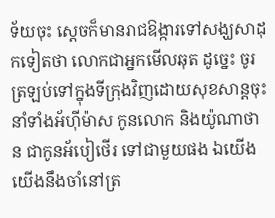ទ័យចុះ ស្ដេចក៏មានរាជឱង្ការទៅសង្ឃសាដុកទៀតថា លោកជាអ្នកមើលឆុត ដូច្នេះ ចូរត្រឡប់ទៅក្នុងទីក្រុងវិញដោយសុខសាន្តចុះ នាំទាំងអ័ហ៊ីម៉ាស កូនលោក និងយ៉ូណាថាន ជាកូនអ័បៀថើរ ទៅជាមួយផង ឯយើង យើងនឹងចាំនៅត្រ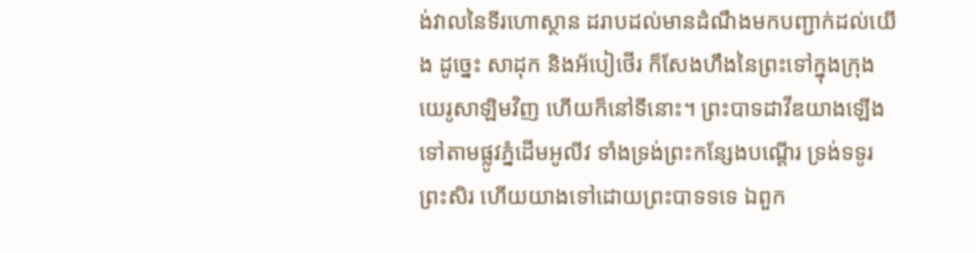ង់វាលនៃទីរហោស្ថាន ដរាបដល់មានដំណឹងមកបញ្ជាក់ដល់យើង ដូច្នេះ សាដុក និងអ័បៀថើរ ក៏សែងហឹងនៃព្រះទៅក្នុងក្រុងយេរូសាឡិមវិញ ហើយក៏នៅទីនោះ។ ព្រះបាទដាវីឌយាងឡើងទៅតាមផ្លូវភ្នំដើមអូលីវ ទាំងទ្រង់ព្រះកន្សែងបណ្តើរ ទ្រង់ទទូរព្រះសិរ ហើយយាងទៅដោយព្រះបាទទទេ ឯពួក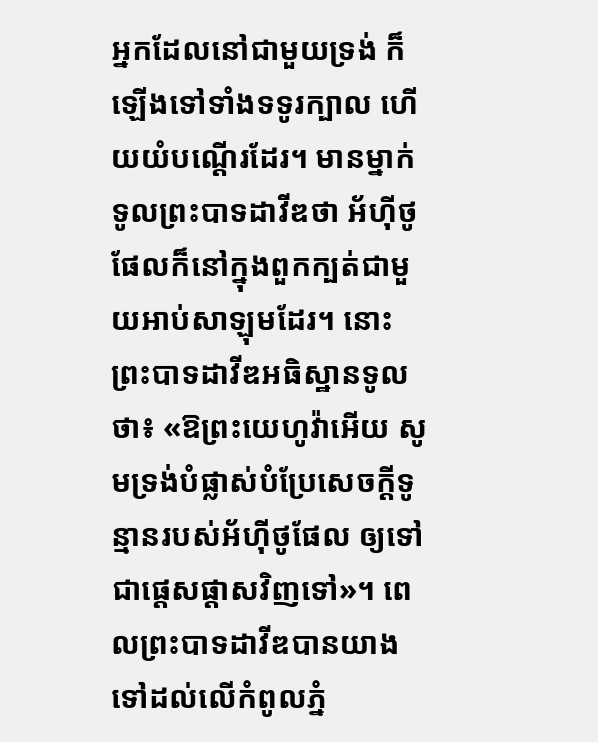អ្នកដែលនៅជាមួយទ្រង់ ក៏ឡើងទៅទាំងទទូរក្បាល ហើយយំបណ្តើរដែរ។ មានម្នាក់ទូលព្រះបាទដាវីឌថា អ័ហ៊ីថូផែលក៏នៅក្នុងពួកក្បត់ជាមួយអាប់សាឡុមដែរ។ នោះព្រះបាទដាវីឌអធិស្ឋានទូលថា៖ «ឱព្រះយេហូវ៉ាអើយ សូមទ្រង់បំផ្លាស់បំប្រែសេចក្ដីទូន្មានរបស់អ័ហ៊ីថូផែល ឲ្យទៅជាផ្តេសផ្តាសវិញទៅ»។ ពេលព្រះបាទដាវីឌបានយាងទៅដល់លើកំពូលភ្នំ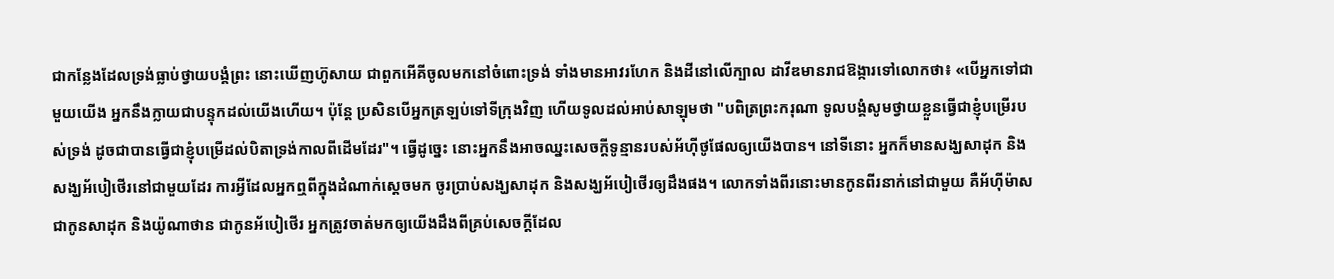ជាកន្លែងដែលទ្រង់ធ្លាប់ថ្វាយបង្គំព្រះ នោះឃើញហ៊ូសាយ ជាពួកអើគីចូលមកនៅចំពោះទ្រង់ ទាំងមានអាវរហែក និងដីនៅលើក្បាល ដាវីឌមានរាជឱង្ការទៅលោកថា៖ «បើអ្នកទៅជាមួយយើង អ្នកនឹងក្លាយជាបន្ទុកដល់យើងហើយ។ ប៉ុន្តែ ប្រសិនបើអ្នកត្រឡប់ទៅទីក្រុងវិញ ហើយទូលដល់អាប់សាឡុមថា "បពិត្រព្រះករុណា ទូលបង្គំសូមថ្វាយខ្លួនធ្វើជាខ្ញុំបម្រើរបស់ទ្រង់ ដូចជាបានធ្វើជាខ្ញុំបម្រើដល់បិតាទ្រង់កាលពីដើមដែរ"។ ធ្វើដូច្នេះ នោះអ្នកនឹងអាចឈ្នះសេចក្ដីទូន្មានរបស់អ័ហ៊ីថូផែលឲ្យយើងបាន។ នៅទីនោះ អ្នកក៏មានសង្ឃសាដុក និងសង្ឃអ័បៀថើរនៅជាមួយដែរ ការអ្វីដែលអ្នកឮពីក្នុងដំណាក់ស្តេចមក ចូរប្រាប់សង្ឃសាដុក និងសង្ឃអ័បៀថើរឲ្យដឹងផង។ លោកទាំងពីរនោះមានកូនពីរនាក់នៅជាមួយ គឺអ័ហ៊ីម៉ាស ជាកូនសាដុក និងយ៉ូណាថាន ជាកូនអ័បៀថើរ អ្នកត្រូវចាត់មកឲ្យយើងដឹងពីគ្រប់សេចក្ដីដែល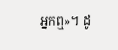អ្នកឮ»។ ដូ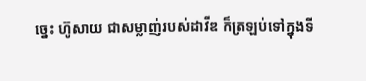ច្នេះ ហ៊ូសាយ ជាសម្លាញ់របស់ដាវីឌ ក៏ត្រឡប់ទៅក្នុងទី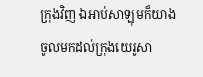ក្រុងវិញ ឯអាប់សាឡុមក៏យាងចូលមកដល់ក្រុងយេរូសា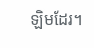ឡិមដែរ។